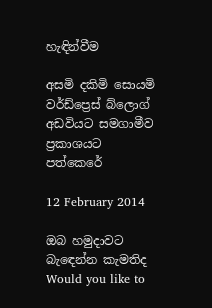හැඳින්වීම

අසමි දකිමි සොයමි වර්ඩ්ප්‍රෙස් බ්ලොග් අඩවියට සමගාමීව ප්‍රකාශයට පත්කෙරේ

12 February 2014

ඔබ හමුදාවට බැඳෙන්න කැමතිද Would you like to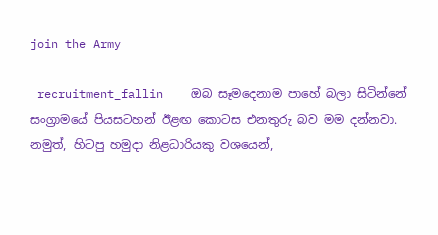join the Army

 recruitment_fallin    ඔබ සෑමදෙනාම පාහේ බලා සිටින්නේ සංග්‍රාමයේ පියසටහන් ඊළඟ කොටස එනතුරු බව මම දන්නවා. නමුත්, හිටපු හමුදා නිළධාරියකු වශයෙන්,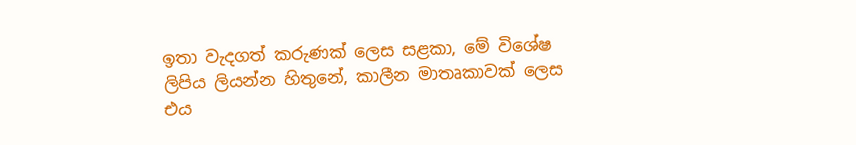ඉතා වැදගත් කරුණක් ලෙස සළකා, මේ විශේෂ ලිපිය ලියන්න හිතුනේ, කාලීන මාතෘකාවක් ලෙස එය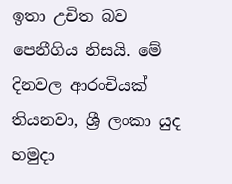ඉතා උචිත බව පෙනීගිය නිසයි. මේ දිනවල ආරංචියක් තියනවා, ශ්‍රී ලංකා යුද හමුදා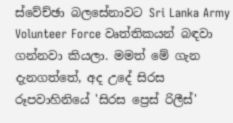ස්වේච්ඡා බලසේනාවට Sri Lanka Army Volunteer Force වෘත්තිකයන් බඳවා ගන්නවා කියලා. මමත් මේ ගැන දැනගත්තේ, අද උදේ සිරස රූපවාහිනියේ 'සිරස ප්‍රෙස් රිලීස්'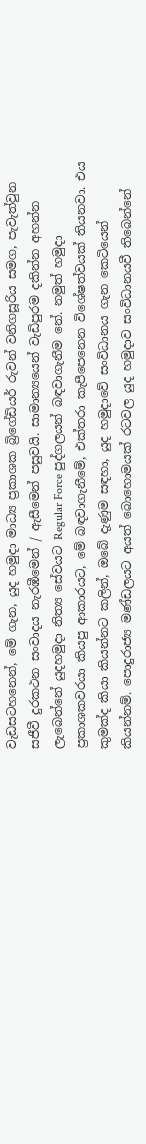වැඩසටහනෙන්, මේ ගැන, යුද හමුදා මාධ්‍ය ප්‍රකාශක බ්‍රිගේඩියර් රුවන් වනිගසූරිය සමග, පැවැත්වුන සජීවී දුරකථන සංවාදය නැරඹීමෙන් / ඇසීමෙන් පසුවයි. සාමාන්‍යයෙන් වැඩිපුරම දකින්න අහන්න ලැබෙන්නේ යුදහමුදා නිත්‍ය සේවයට Regular Force පුද්ගලයන් බඳවාගැනීම නේ. නමුත් හමුදා ප්‍රකාශකවරයා කියපු ආකාරයට, මේ බඳවාගැනීමේ, එක්තරා කැපීපෙනෙන විශේෂත්වයක් තියනවා. එය කුමක්ද කියා කියන්නට කලින්, ඔබේ දැණුම සඳහා, යුද හමුදාවේ සංවිධානය ගැන කෙටියෙන් කියන්නම්. පොදුරාජ්‍ය මණ්ඩලයට අයත් බොහොමයක් රටවල යුද හමුදාව සංවිධානයවී තිබෙන්නේ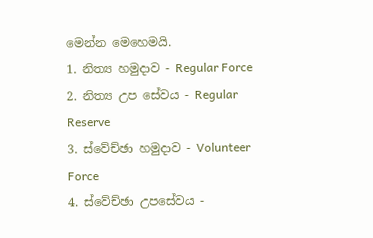මෙන්න මෙහෙමයි.
1. නිත්‍ය හමුදාව - Regular Force
2. නිත්‍ය උප සේවය - Regular Reserve
3. ස්වේච්ඡා හමුදාව - Volunteer Force
4. ස්වේච්ඡා උපසේවය -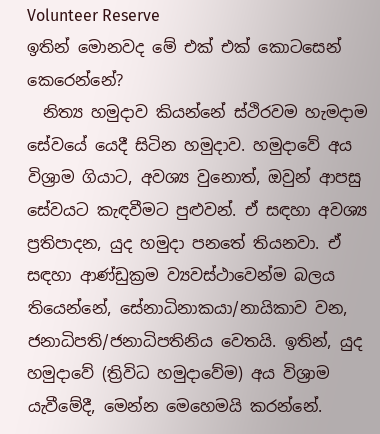Volunteer Reserve
ඉතින් මොනවද මේ එක් එක් කොටසෙන් කෙරෙන්නේ?
  නිත්‍ය හමුදාව කියන්නේ ස්ථිරවම හැමදාම සේවයේ යෙදී සිටින හමුදාව. හමුදාවේ අය විශ්‍රාම ගියාට, අවශ්‍ය වුනොත්, ඔවුන් ආපසු සේවයට කැඳවීමට පුළුවන්. ඒ සඳහා අවශ්‍ය ප්‍රතිපාදන, යුද හමුදා පනතේ තියනවා. ඒ සඳහා ආණ්ඩුක්‍රම ව්‍යවස්ථාවෙන්ම බලය තියෙන්නේ, සේනාධිනාකයා/නායිකාව වන, ජනාධිපති/ජනාධිපතිනිය වෙතයි. ඉතින්, යුද හමුදාවේ (ත්‍රිවිධ හමුදාවේම) අය විශ්‍රාම යැවීමේදී, මෙන්න මෙහෙමයි කරන්නේ.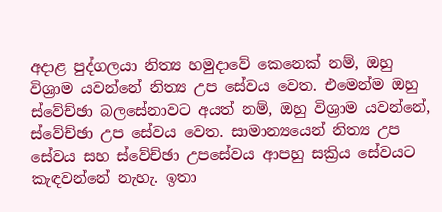අදාළ පුද්ගලයා නිත්‍ය හමුදාවේ කෙනෙක් නම්, ඔහු විශ්‍රාම යවන්නේ නිත්‍ය උප සේවය වෙත. එමෙන්ම ඔහු ස්වේච්ඡා බලසේනාවට අයත් නම්, ඔහු විශ්‍රාම යවන්නේ, ස්වේච්ඡා උප සේවය වෙත. සාමාන්‍යයෙන් නිත්‍ය උප සේවය සහ ස්වේච්ඡා උපසේවය ආපහු සක්‍රිය සේවයට කැඳවන්නේ නැහැ. ඉතා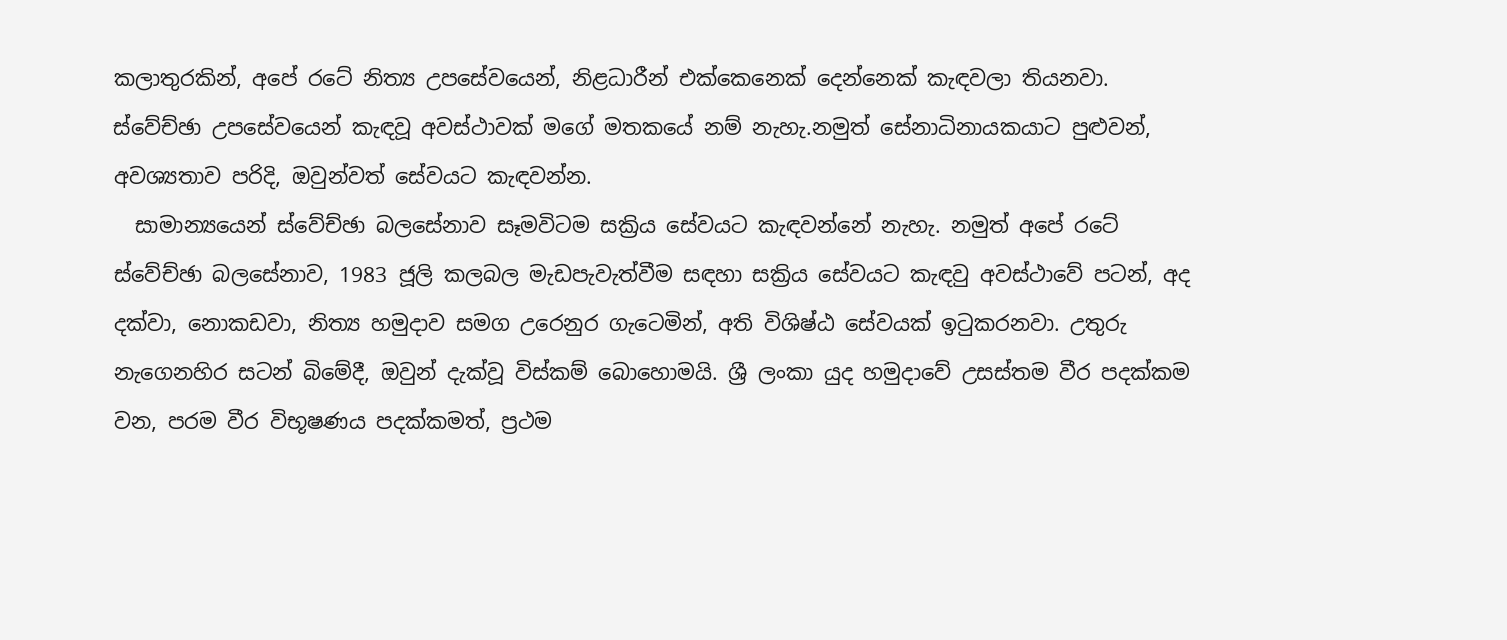කලාතුරකින්, අපේ රටේ නිත්‍ය උපසේවයෙන්, නිළධාරීන් එක්කෙනෙක් දෙන්නෙක් කැඳවලා තියනවා. ස්වේච්ඡා උපසේවයෙන් කැඳවූ අවස්ථාවක් මගේ මතකයේ නම් නැහැ.නමුත් සේනාධිනායකයාට පුළුවන්, අවශ්‍යතාව පරිදි, ඔවුන්වත් සේවයට කැඳවන්න.
  සාමාන්‍යයෙන් ස්වේච්ඡා බලසේනාව සෑමවිටම සක්‍රිය සේවයට කැඳවන්නේ නැහැ. නමුත් අපේ රටේ ස්වේච්ඡා බලසේනාව, 1983 ජූලි කලබල මැඩපැවැත්වීම සඳහා සක්‍රිය සේවයට කැඳවු අවස්ථාවේ පටන්, අද දක්වා, නොකඩවා, නිත්‍ය හමුදාව සමග උරෙනුර ගැටෙමින්, අති විශිෂ්ඨ සේවයක් ඉටුකරනවා. උතුරු නැගෙනහිර සටන් බිමේදී, ඔවුන් දැක්වූ විස්කම් බොහොමයි. ශ්‍රී ලංකා යුද හමුදාවේ උසස්තම වීර පදක්කම වන, පරම වීර විභූෂණය පදක්කමත්, ප්‍රථම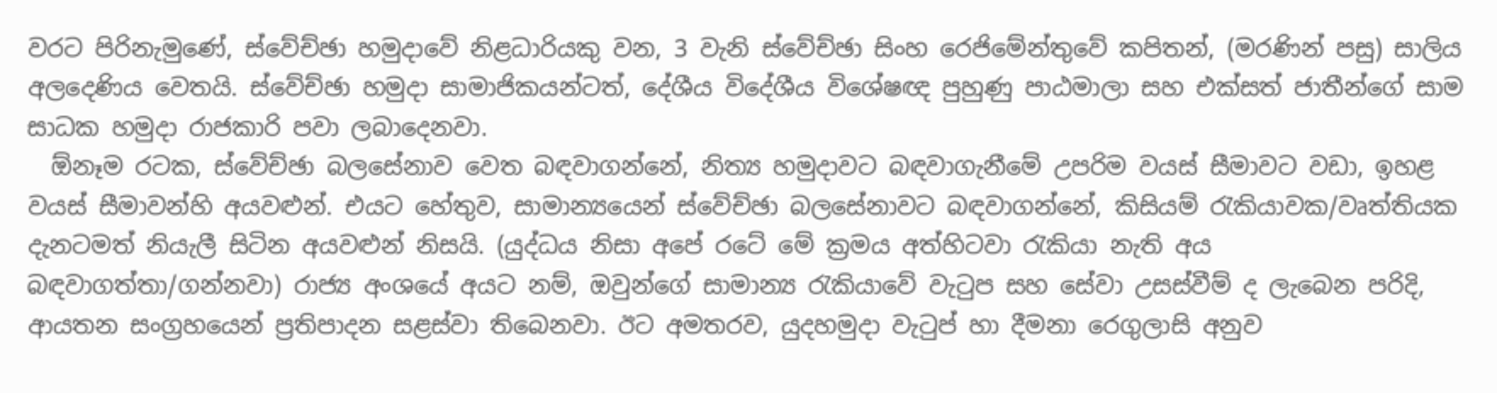වරට පිරිනැමුණේ, ස්වේච්ඡා හමුදාවේ නිළධාරියකු වන, 3 වැනි ස්වේච්ඡා සිංහ රෙජිමේන්තුවේ කපිතන්, (මරණින් පසු) සාලිය අලදෙණිය වෙතයි. ස්වේච්ඡා හමුදා සාමාජිකයන්ටත්, දේශීය විදේශීය විශේෂඥ පුහුණු පාඨමාලා සහ එක්සත් ජාතීන්ගේ සාම සාධක හමුදා රාජකාරි පවා ලබාදෙනවා.
  ඕනෑම රටක, ස්වේච්ඡා බලසේනාව වෙත බඳවාගන්නේ, නිත්‍ය හමුදාවට බඳවාගැනීමේ උපරිම වයස් සීමාවට වඩා, ඉහළ වයස් සීමාවන්හි අයවළුන්. එයට හේතුව, සාමාන්‍යයෙන් ස්වේච්ඡා බලසේනාවට බඳවාගන්නේ, කිසියම් රැකියාවක/වෘත්තියක දැනටමත් නියැලී සිටින අයවළුන් නිසයි. (යුද්ධය නිසා අපේ රටේ මේ ක්‍රමය අත්හිටවා රැකියා නැති අය බඳවාගත්තා/ගන්නවා) රාජ්‍ය අංශයේ අයට නම්, ඔවුන්ගේ සාමාන්‍ය රැකියාවේ වැටුප සහ සේවා උසස්වීම් ද ලැබෙන පරිදි, ආයතන සංග්‍රහයෙන් ප්‍රතිපාදන සළස්වා තිබෙනවා. ඊට අමතරව, යුදහමුදා වැටුප් හා දීමනා රෙගුලාසි අනුව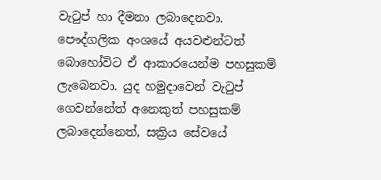වැටුප් හා දීමනා ලබාදෙනවා. පෞද්ගලික අංශයේ අයවළුන්ටත් බොහෝවිට ඒ ආකාරයෙන්ම පහසුකම් ලැබෙනවා. යුද හමුදාවෙන් වැටුප් ගෙවන්නේත් අනෙකුත් පහසුකම් ලබාදෙන්නෙත්, සක්‍රිය සේවයේ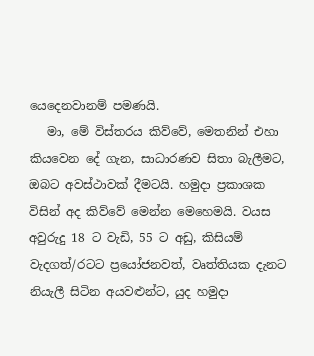යෙදෙනවානම් පමණයි.
   මා, මේ විස්තරය කිව්වේ, මෙතනින් එහා කියවෙන දේ ගැන, සාධාරණව සිතා බැලීමට, ඔබට අවස්ථාවක් දීමටයි. හමුදා ප්‍රකාශක විසින් අද කිව්වේ මෙන්න මෙහෙමයි. වයස අවුරුදු 18 ට වැඩි, 55 ට අඩු, කිසියම් වැදගත්/රටට ප්‍රයෝජනවත්, වෘත්තියක දැනට නියැලී සිටින අයවළුන්ට, යුද හමුදා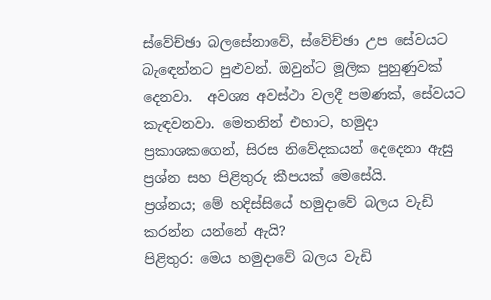ස්වේච්ඡා බලසේනාවේ, ස්වේච්ඡා උප සේවයට බැඳෙන්නට පුළුවන්. ඔවුන්ට මූලික පුහුණුවක් දෙනවා.  අවශ්‍ය අවස්ථා වලදී පමණක්, සේවයට කැඳවනවා. මෙතනින් එහාට, හමුදා ප්‍රකාශකගෙන්, සිරස නිවේදකයන් දෙදෙනා ඇසු ප්‍රශ්න සහ පිළිතුරු කීපයක් මෙසේයි.
ප්‍රශ්නය; මේ හදිස්සියේ හමුදාවේ බලය වැඩි කරන්න යන්නේ ඇයි?
පිළිතුර: මෙය හමුදාවේ බලය වැඩි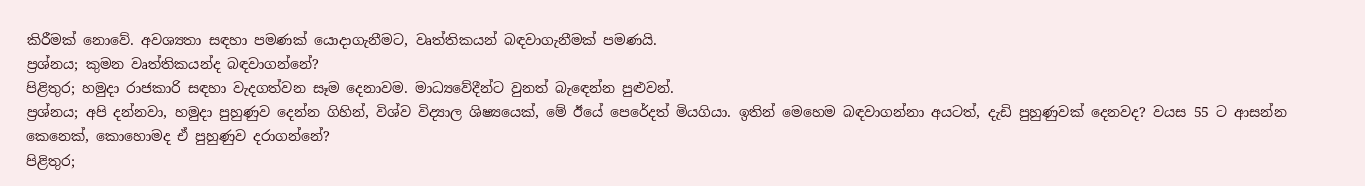කිරීමක් නොවේ. අවශ්‍යතා සඳහා පමණක් යොදාගැනීමට, වෘත්තිකයන් බඳවාගැනීමක් පමණයි.
ප්‍රශ්නය; කුමන වෘත්තිකයන්ද බඳවාගන්නේ?
පිළිතුර; හමුදා රාජකාරි සඳහා වැදගත්වන සෑම දෙනාවම. මාධ්‍යවේදීන්ට වුනත් බැඳෙන්න පුළුවන්.
ප්‍රශ්නය; අපි දන්නවා, හමුදා පුහුණුව දෙන්න ගිහින්, විශ්ව විද්‍යාල ශිෂ්‍යයෙක්, මේ ඊයේ පෙරේදත් මියගියා. ඉතින් මෙහෙම බඳවාගන්නා අයටත්, දැඩි පුහුණුවක් දෙනවද? වයස 55 ට ආසන්න කෙනෙක්, කොහොමද ඒ පුහුණුව දරාගන්නේ?
පිළිතුර;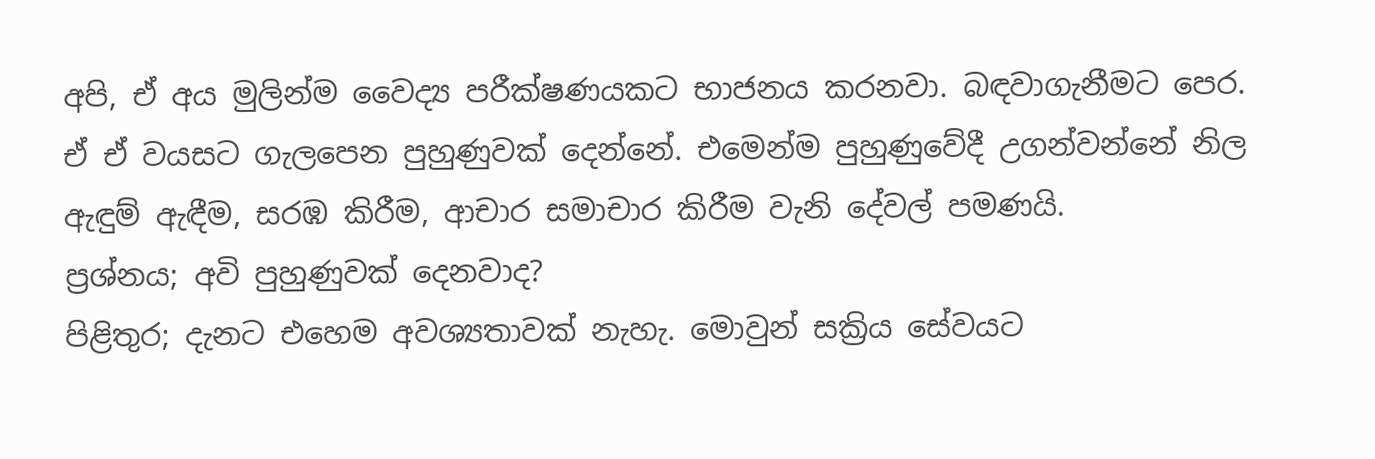අපි, ඒ අය මුලින්ම වෛද්‍ය පරීක්ෂණයකට භාජනය කරනවා. බඳවාගැනීමට පෙර. ඒ ඒ වයසට ගැලපෙන පුහුණුවක් දෙන්නේ. එමෙන්ම පුහුණුවේදී උගන්වන්නේ නිල ඇඳුම් ඇඳීම, සරඹ කිරීම, ආචාර සමාචාර කිරීම වැනි දේවල් පමණයි.
ප්‍රශ්නය; අවි පුහුණුවක් දෙනවාද?
පිළිතුර; දැනට එහෙම අවශ්‍යතාවක් නැහැ. මොවුන් සක්‍රිය සේවයට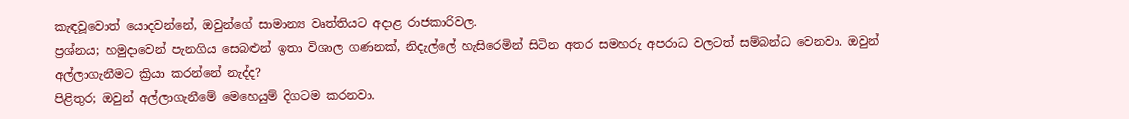කැඳවූවොත් යොදවන්නේ, ඔවුන්ගේ සාමාන්‍ය වෘත්තියට අදාළ රාජකාරිවල.
ප්‍රශ්නය; හමුදාවෙන් පැනගිය සෙබළුන් ඉතා විශාල ගණනක්, නිදැල්ලේ හැසිරෙමින් සිටින අතර සමහරු අපරාධ වලටත් සම්බන්ධ වෙනවා. ඔවුන් අල්ලාගැනීමට ක්‍රියා කරන්නේ නැද්ද?
පිළිතුර; ඔවුන් අල්ලාගැනීමේ මෙහෙයුම් දිගටම කරනවා.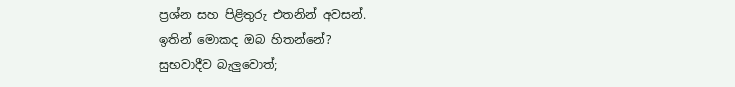ප්‍රශ්න සහ පිළිතුරු එතනින් අවසන්.
ඉතින් මොකද ඔබ හිතන්නේ?
සුභවාදීව බැලුවොත්;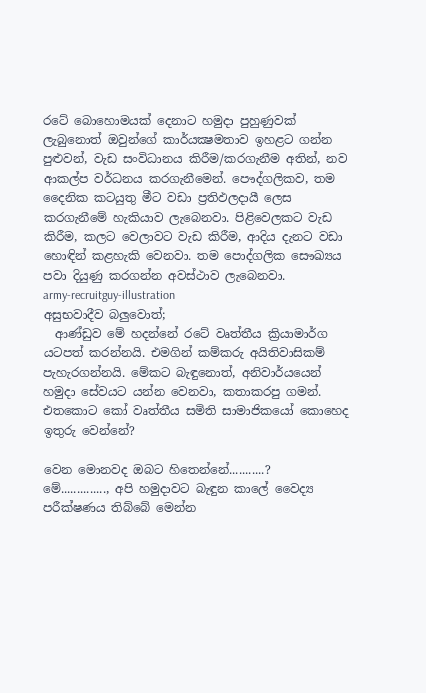රටේ බොහොමයක් දෙනාට හමුදා පුහුණුවක් ලැබුනොත් ඔවුන්ගේ කාර්යක්‍ෂමතාව ඉහළට ගන්න පුළුවන්, වැඩ සංවිධානය කිරීම/කරගැනීම අතින්, නව ආකල්ප වර්ධනය කරගැනීමෙන්. පෞද්ගලිකව, තම දෛනික කටයුතු මීට වඩා ප්‍රතිඵලදායී ලෙස කරගැනීමේ හැකියාව ලැබෙනවා. පිළිවෙලකට වැඩ කිරීම, කලට වෙලාවට වැඩ කිරීම, ආදිය දැනට වඩා හොඳින් කළහැකි වෙනවා. තම පොද්ගලික සෞඛ්‍යය පවා දියුණු කරගන්න අවස්ථාව ලැබෙනවා.
army-recruitguy-illustration
අසුභවාදීව බලුවොත්;
  ආණ්ඩුව මේ හදන්නේ රටේ වෘත්තීය ක්‍රියාමාර්ග යටපත් කරන්නයි. එමගින් කම්කරු අයිතිවාසිකම් පැහැරගන්නයි. මේකට බැඳුනොත්, අනිවාර්යයෙන් හමුදා සේවයට යන්න වෙනවා, කතාකරපු ගමන්. එතකොට කෝ වෘත්තීය සමිති සාමාජිකයෝ කොහෙද ඉතුරු වෙන්නේ?

වෙන මොනවද ඔබට හිතෙන්නේ...........?
මේ.............., අපි හමුදාවට බැඳුන කාලේ වෛද්‍ය පරීක්ෂණය තිබ්බේ මෙන්න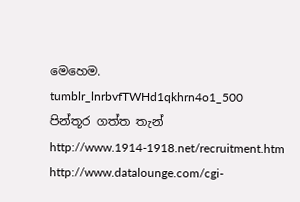මෙහෙම.
tumblr_lnrbvfTWHd1qkhrn4o1_500
පින්තූර ගත්ත තැන්
http://www.1914-1918.net/recruitment.htm
http://www.datalounge.com/cgi-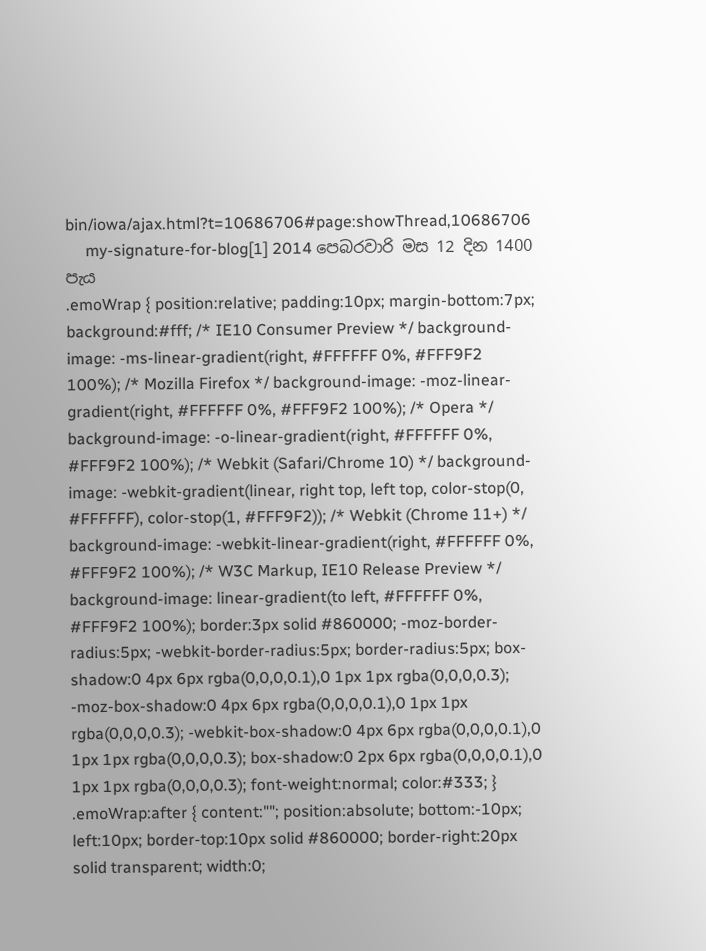bin/iowa/ajax.html?t=10686706#page:showThread,10686706
     my-signature-for-blog[1] 2014 පෙබරවාරි මස 12 දින 1400 පැය
.emoWrap { position:relative; padding:10px; margin-bottom:7px; background:#fff; /* IE10 Consumer Preview */ background-image: -ms-linear-gradient(right, #FFFFFF 0%, #FFF9F2 100%); /* Mozilla Firefox */ background-image: -moz-linear-gradient(right, #FFFFFF 0%, #FFF9F2 100%); /* Opera */ background-image: -o-linear-gradient(right, #FFFFFF 0%, #FFF9F2 100%); /* Webkit (Safari/Chrome 10) */ background-image: -webkit-gradient(linear, right top, left top, color-stop(0, #FFFFFF), color-stop(1, #FFF9F2)); /* Webkit (Chrome 11+) */ background-image: -webkit-linear-gradient(right, #FFFFFF 0%, #FFF9F2 100%); /* W3C Markup, IE10 Release Preview */ background-image: linear-gradient(to left, #FFFFFF 0%, #FFF9F2 100%); border:3px solid #860000; -moz-border-radius:5px; -webkit-border-radius:5px; border-radius:5px; box-shadow:0 4px 6px rgba(0,0,0,0.1),0 1px 1px rgba(0,0,0,0.3); -moz-box-shadow:0 4px 6px rgba(0,0,0,0.1),0 1px 1px rgba(0,0,0,0.3); -webkit-box-shadow:0 4px 6px rgba(0,0,0,0.1),0 1px 1px rgba(0,0,0,0.3); box-shadow:0 2px 6px rgba(0,0,0,0.1),0 1px 1px rgba(0,0,0,0.3); font-weight:normal; color:#333; } .emoWrap:after { content:""; position:absolute; bottom:-10px; left:10px; border-top:10px solid #860000; border-right:20px solid transparent; width:0;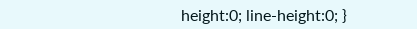height:0; line-height:0; }